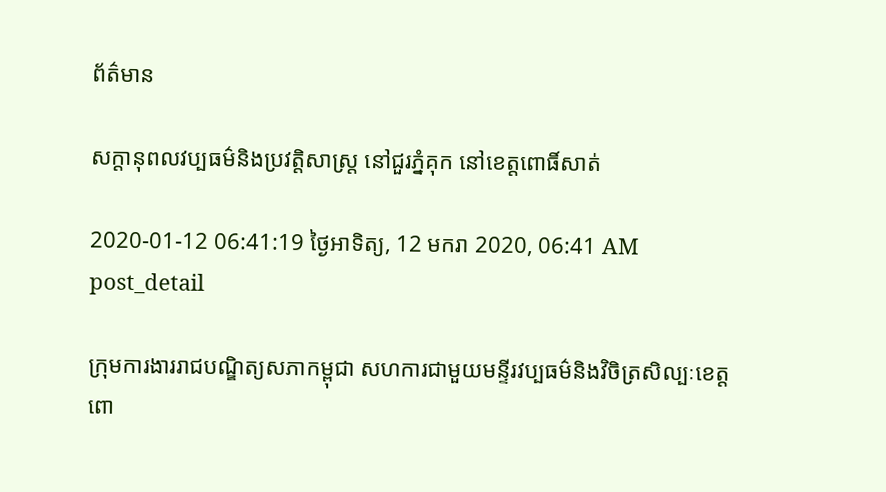ព័ត៌មាន

សក្ដានុពលវប្បធម៌និងប្រវត្តិសាស្ត្រ នៅជួរភ្នំគុក នៅខេត្តពោធិ៍សាត់

2020-01-12 06:41:19 ថ្ងៃអាទិត្យ, 12 មករា 2020, 06:41 AM
post_detail

ក្រុមការងាររាជបណ្ឌិត្យសភាកម្ពុជា សហការជាមួយមន្ទីរវប្បធម៌និងវិចិត្រសិល្បៈខេត្តពោ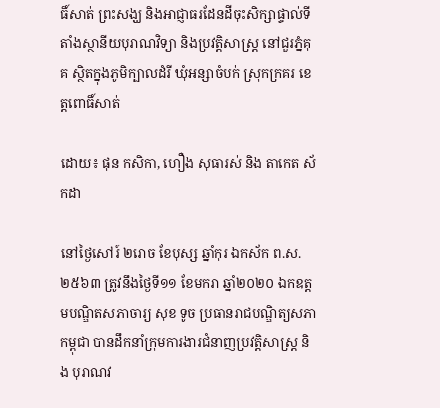ធិ៍សាត់ ព្រះសង្ឃ និងអាជ្ញាធរដែនដីចុះសិក្សាផ្ទាល់ទីតាំងស្ថានីយបុរាណវិទ្យា និងប្រវត្តិសាស្ត្រ នៅជួរភ្នំគុគ ស្ថិតក្នុងភូមិក្បាលដំរី ឃុំអន្សាចំបក់ ស្រុកក្រគរ ខេត្តពោធិ៍សាត់

ដោយ៖ ផុន កសិកា, ហឿង សុធារស់ និង តាកេត ស័កដា

នៅថ្ងៃសៅរ៍ ២រោច ខែបុស្ស ឆ្នាំកុរ ឯកស័ក ព.ស. ២៥៦៣ ត្រូវនឹងថ្ងៃទី១១ ខែមករា ឆ្នាំ២០២០ ឯកឧត្តមបណ្ឌិតសភាចារ្យ សុខ ទូច ប្រធានរាជបណ្ឌិត្យសភាកម្ពុជា បានដឹកនាំក្រុមការងារជំនាញប្រវត្តិសាស្ត្រ និង បុរាណវ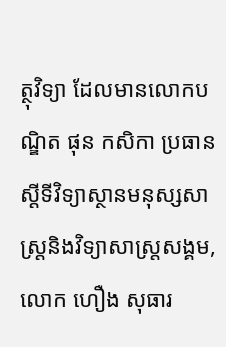ត្ថុវិទ្យា ដែលមានលោកបណ្ឌិត ផុន កសិកា ប្រធានស្ដីទីវិទ្យាស្ថានមនុស្សសាស្ត្រនិងវិទ្យាសាស្ត្រសង្គម, លោក ហឿង សុធារ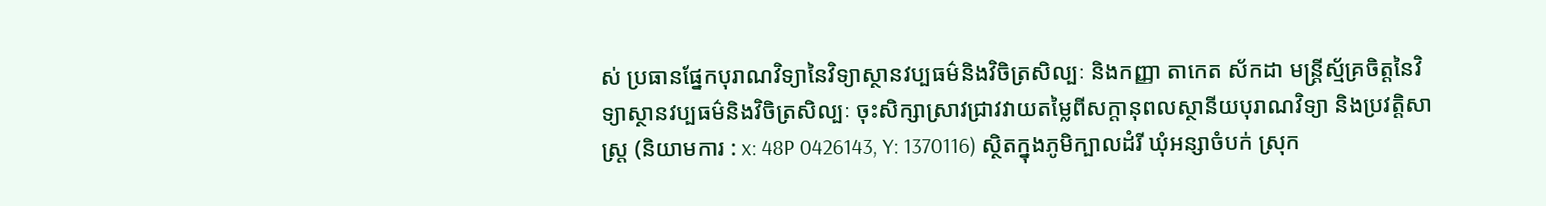ស់ ប្រធានផ្នែកបុរាណវិទ្យានៃវិទ្យាស្ថានវប្បធម៌និងវិចិត្រសិល្បៈ និងកញ្ញា តាកេត ស័កដា មន្ត្រីស្ម័គ្រចិត្តនៃវិទ្យាស្ថានវប្បធម៌និងវិចិត្រសិល្បៈ ចុះសិក្សាស្រាវជ្រាវវាយតម្លៃពីសក្តានុពលស្ថានីយបុរាណវិទ្យា និងប្រវត្តិសាស្ត្រ (និយាមការ : x: 48P 0426143, Y: 1370116) ស្ថិតក្នុងភូមិក្បាលដំរី ឃុំអន្សាចំបក់ ស្រុក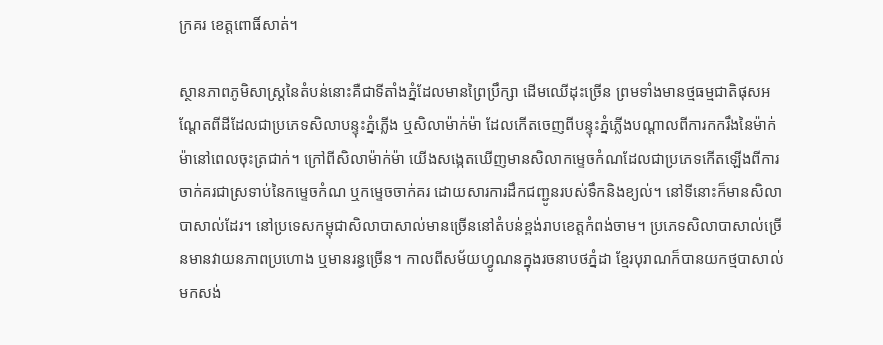ក្រគរ ខេត្តពោធិ៍សាត់។

ស្ថានភាពភូមិសាស្ត្រនៃតំបន់នោះគឺជាទីតាំងភ្នំដែលមានព្រៃប្រឹក្សា ដើមឈើដុះច្រើន ព្រមទាំងមានថ្មធម្មជាតិផុសអណ្ដែតពីដីដែលជាប្រភេទសិលាបន្ទុះភ្នំភ្លើង ឬសិលាម៉ាក់ម៉ា ដែលកើតចេញពីបន្ទុះភ្នំភ្លើងបណ្ដាលពីការកករឹងនៃម៉ាក់ម៉ានៅពេលចុះត្រជាក់។ ក្រៅពីសិលាម៉ាក់ម៉ា យើងសង្កេតឃើញមានសិលាកម្ទេចកំណដែលជាប្រភេទកើតឡើងពីការចាក់គរជាស្រទាប់នៃកម្ទេចកំណ ឬកម្ទេចចាក់គរ ដោយសារការដឹកជញ្ជូនរបស់ទឹកនិងខ្យល់។ នៅទីនោះក៏មានសិលាបាសាល់ដែរ។ នៅប្រទេសកម្ពុជាសិលាបាសាល់មានច្រើននៅតំបន់ខ្ពង់រាបខេត្តកំពង់ចាម។ ប្រភេទសិលាបាសាល់ច្រើនមានវាយនភាពប្រហោង ឬមានរន្ធច្រើន។ កាលពីសម័យហ្វូណនក្នុងរចនាបថភ្នំដា ខ្មែរបុរាណក៏បានយកថ្មបាសាល់មកសង់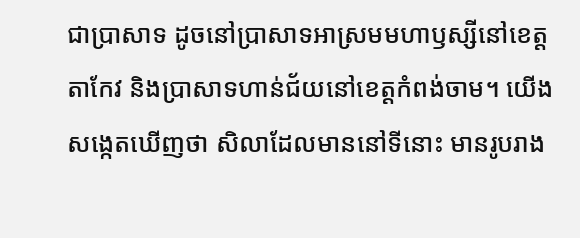ជាប្រាសាទ ដូចនៅប្រាសាទអាស្រមមហាឫស្សីនៅខេត្តតាកែវ និងប្រាសាទហាន់ជ័យនៅខេត្តកំពង់ចាម។ យើងសង្កេតឃើញថា សិលាដែលមាននៅទីនោះ មានរូបរាង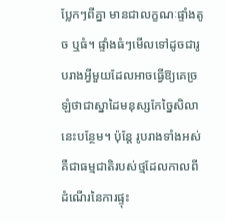ប្លែកៗពីគ្នា មានជាលក្ខណៈផ្ទាំងតូច ឬធំ។ ផ្ទាំងធំៗមើលទៅដូចជារូបរាងអ្វីមួយដែលអាចធ្វើឱ្យគេច្រឡំថាជាស្នាដៃមនុស្សកែច្នៃសិលានេះបន្ថែម។ ប៉ុន្តែ រូបរាងទាំងអស់គឺជាធម្មជាតិរបស់ថ្មដែលកាលពីដំណើរនៃការផ្ទុះ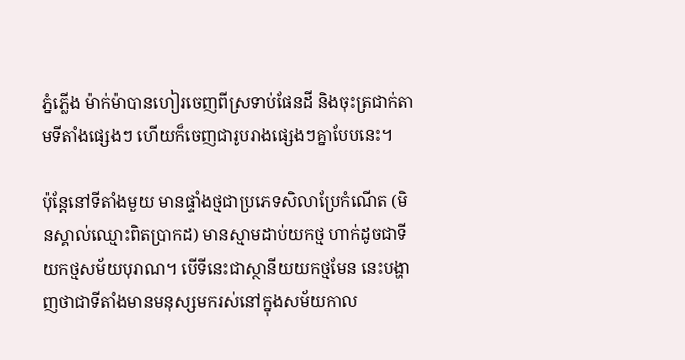ភ្នំភ្លើង ម៉ាក់ម៉ាបានហៀរចេញពីស្រទាប់ផែនដី និងចុះត្រជាក់តាមទីតាំងផ្សេងៗ ហើយក៏ចេញជារូបរាងផ្សេងៗគ្នាបែបនេះ។

ប៉ុន្ដែនៅទីតាំងមួយ មានផ្ទាំងថ្មជាប្រភេទសិលាប្រែកំណើត (មិនស្គាល់ឈ្មោះពិតប្រាកដ) មានស្មាមដាប់យកថ្ម ហាក់ដូចជាទីយកថ្មសម័យបុរាណ។ បើទីនេះជាស្ថានីយយកថ្មមែន នេះបង្ហាញថាជាទីតាំងមានមនុស្សមករស់នៅក្នុងសម័យកាល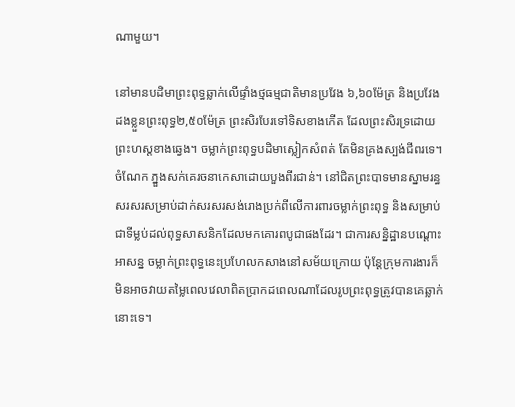ណាមួយ។

នៅមានបដិមាព្រះពុទ្ធឆ្លាក់លើផ្ទាំងថ្មធម្មជាតិមានប្រវែង ៦,៦០ម៉ែត្រ និងប្រវែងដងខ្លួនព្រះពុទ្ធ២,៥០ម៉ែត្រ ព្រះសិរបែរទៅទិសខាងកើត ដែលព្រះសិរទ្រដោយព្រះហស្ដខាងឆ្វេង។ ចម្លាក់ព្រះពុទ្ធបដិមាស្លៀកសំពត់ តែមិនគ្រងស្បង់ជីពរទេ។ ចំណែក ភ្នួងសក់គេរចនាកេសាដោយបួងពីរជាន់។ នៅជិតព្រះបាទមានស្នាមរន្ធសរសរសម្រាប់ដាក់សរសរសង់រោងប្រក់ពីលើការពារចម្លាក់ព្រះពុទ្ធ និងសម្រាប់ជាទីម្លប់ដល់ពុទ្ធសាសនិកដែលមកគោរពបូជាផងដែរ។ ជាការសន្និដ្ឋានបណ្ដោះអាសន្ន ចម្លាក់ព្រះពុទ្ធនេះប្រហែលកសាងនៅសម័យក្រោយ ប៉ុន្តែក្រុមការងារក៏មិនអាចវាយតម្លៃពេលវេលាពិតប្រាកដពេលណាដែលរូបព្រះពុទ្ធត្រូវបានគេឆ្លាក់នោះទេ។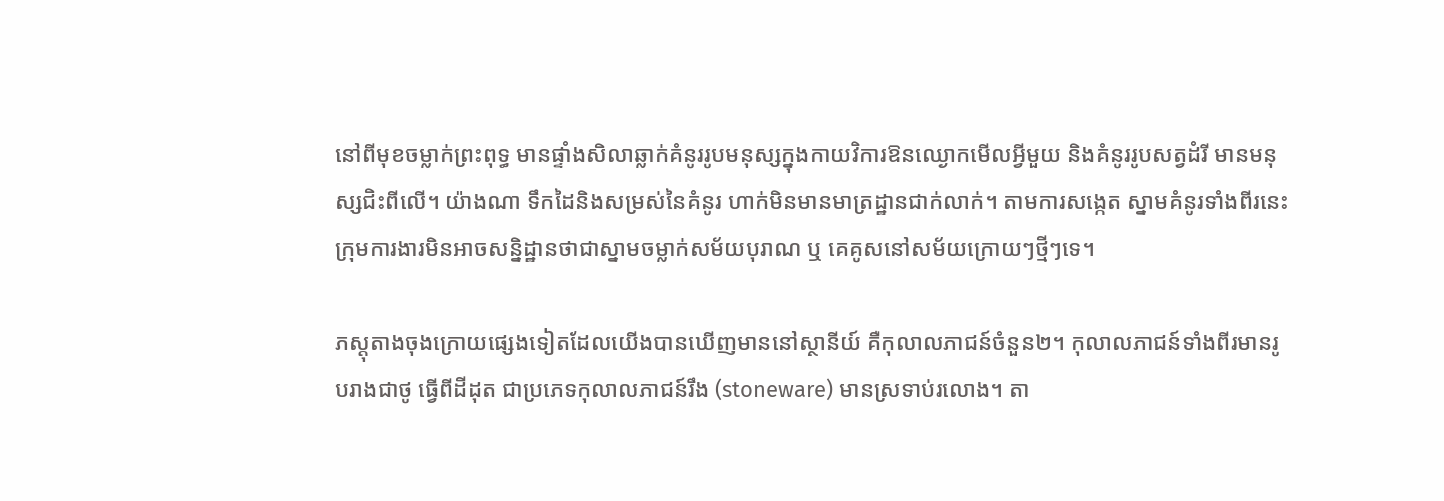នៅពីមុខចម្លាក់ព្រះពុទ្ធ មានផ្ទាំងសិលាឆ្លាក់គំនូររូបមនុស្សក្នុងកាយវិការឱនឈ្ងោកមើលអ្វីមួយ និងគំនូររូបសត្វដំរី មានមនុស្សជិះពីលើ។ យ៉ាងណា ទឹកដៃនិងសម្រស់នៃគំនូរ ហាក់មិនមានមាត្រដ្ឋានជាក់លាក់។ តាមការសង្កេត ស្នាមគំនូរទាំងពីរនេះ ក្រុមការងារមិនអាចសន្និដ្ឋានថាជាស្នាមចម្លាក់សម័យបុរាណ ឬ គេគូសនៅសម័យក្រោយៗថ្មីៗទេ។

ភស្ដុតាងចុងក្រោយផ្សេងទៀតដែលយើងបានឃើញមាននៅស្ថានីយ៍ គឺកុលាលភាជន៍ចំនួន២។ កុលាលភាជន៍ទាំងពីរមានរូបរាងជាថូ ធ្វើពីដីដុត ជាប្រភេទកុលាលភាជន៍រឹង (stoneware) មានស្រទាប់រលោង។ តា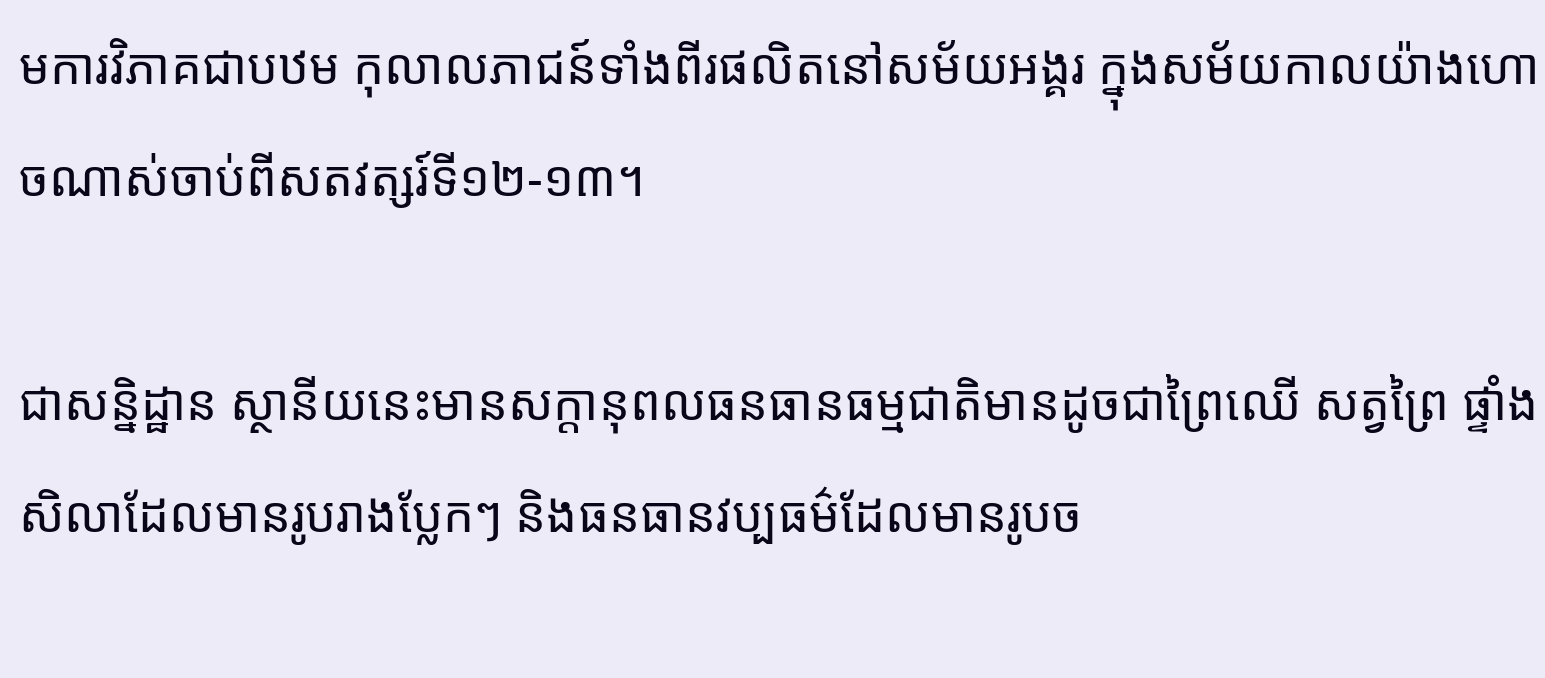មការវិភាគជាបឋម កុលាលភាជន៍ទាំងពីរផលិតនៅសម័យអង្គរ ក្នុងសម័យកាលយ៉ាងហោចណាស់ចាប់ពីសតវត្សរ៍ទី១២-១៣។

ជាសន្និដ្ឋាន ស្ថានីយនេះមានសក្តានុពលធនធានធម្មជាតិមានដូចជាព្រៃឈើ សត្វព្រៃ ផ្ទាំងសិលាដែលមានរូបរាងប្លែកៗ និងធនធានវប្បធម៌ដែលមានរូបច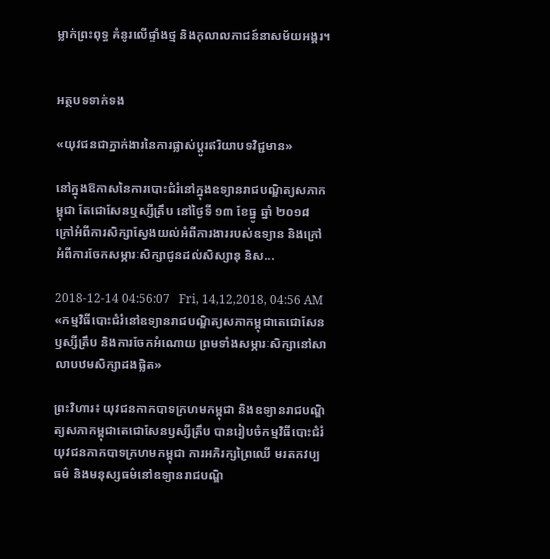ម្លាក់ព្រះពុទ្ធ គំនូរលើផ្ទាំងថ្ម និងកុលាលភាជន៍នាសម័យអង្គរ។


អត្ថបទទាក់ទង

«យុវជនជាភ្នាក់ងារនៃការផ្លាស់ប្តូរឥរិយាបទវិជ្ជមាន»

នៅក្នុងឱកាសនៃការបោះជំរំនៅក្នុងឧទ្យានរាជបណ្ឌិត្យសភាកម្ពុជា តែជោសែនឬស្សីត្រឹប នៅថ្ងៃទី ១៣ ខែធ្នូ ឆ្នាំ ២០១៨ ក្រៅអំពីការសិក្សាស្វែងយល់អំពីការងាររបស់ឧទ្យាន និងក្រៅអំពីការចែកសម្ភារៈសិក្សាជូនដល់សិស្សានុ និស...

2018-12-14 04:56:07   Fri, 14,12,2018, 04:56 AM
«កម្មវិធីបោះជំរំនៅឧទ្យានរាជបណ្ឌិត្យសភាកម្ពុជាតេជោសែនឫស្សីត្រឹប និងការចែកអំណោយ ព្រមទាំងសម្ភារៈសិក្សានៅសាលាបឋមសិក្សាដងផ្លិត»

ព្រះវិហារ៖ យុវជនកាកបាទក្រហមកម្ពុជា និងឧទ្យានរាជបណ្ឌិត្យសភាកម្ពុជាតេជោសែនឫស្សីត្រឹប បានរៀបចំកម្មវិធីបោះជំរំយុវជនកាកបាទក្រហមកម្ពុជា ការអភិរក្សព្រៃឈើ មរតកវប្បធម៌ និងមនុស្សធម៌នៅឧទ្យានរាជបណ្ឌិ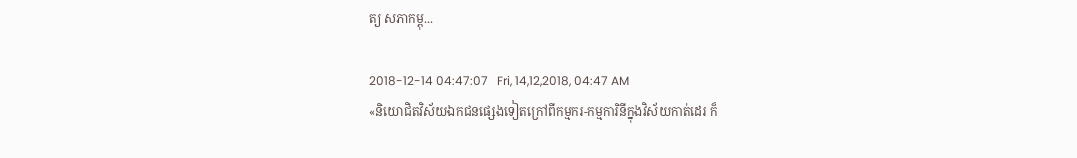ត្យ សភាកម្ពុ...

2018-12-14 04:47:07   Fri, 14,12,2018, 04:47 AM
«និយោជិតវិស័យឯកជនផ្សេងទៀតក្រៅពីកម្មករ-កម្មការិនីក្នុងវិស័យកាត់ដេរ ក៏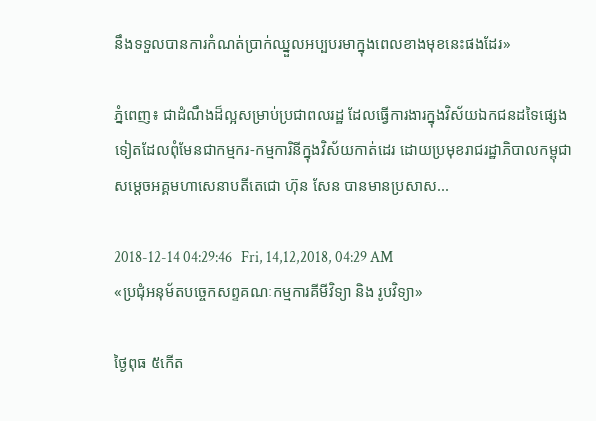នឹងទទួលបានការកំណត់ប្រាក់ឈ្នួលអប្បបរមាក្នុងពេលខាងមុខនេះផងដែរ»

ភ្នំពេញ៖ ជាដំណឹងដ៏ល្អសម្រាប់ប្រជាពលរដ្ឋ ដែលធ្វើការងារក្នុងវិស័យឯកជនដទៃផ្សេងទៀតដែលពុំមែនជាកម្មករ-កម្មការិនីក្នុងវិស័យកាត់ដេរ ដោយប្រមុខរាជរដ្ឋាភិបាលកម្ពុជា សម្ដេចអគ្គមហាសេនាបតីតេជោ ហ៊ុន សែន បានមានប្រសាស...

2018-12-14 04:29:46   Fri, 14,12,2018, 04:29 AM
«ប្រជុំអនុម័តបច្ចេកសព្ទគណៈកម្មការគីមីវិទ្យា និង រូបវិទ្យា»

ថ្ងៃពុធ ៥កើត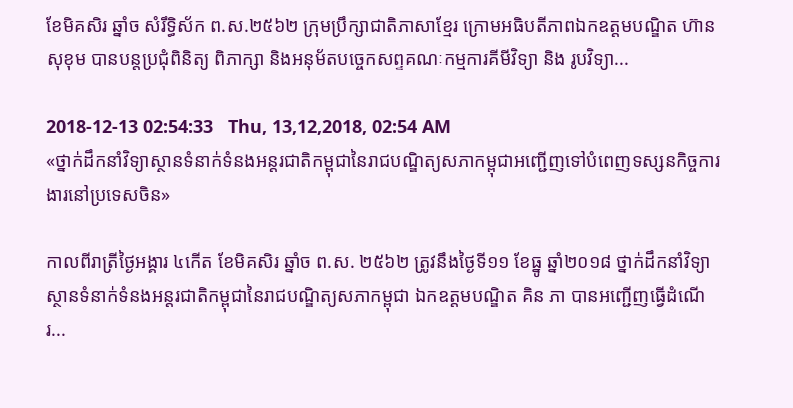ខែមិគសិរ ឆ្នាំច សំរឹទ្ធិស័ក ព.ស.២៥៦២ ក្រុមប្រឹក្សាជាតិភាសាខ្មែរ ក្រោមអធិបតីភាពឯកឧត្តមបណ្ឌិត ហ៊ាន សុខុម បានបន្តប្រជុំពិនិត្យ ពិភាក្សា និងអនុម័តបច្ចេកសព្ទគណៈកម្មការគីមីវិទ្យា និង រូបវិទ្យា...

2018-12-13 02:54:33   Thu, 13,12,2018, 02:54 AM
«ថ្នាក់ដឹកនាំវិទ្យាស្ថានទំនាក់ទំនងអន្តរជាតិកម្ពុជានៃរាជបណ្ឌិត្យសភាកម្ពុជាអញ្ជើញទៅបំពេញទស្សនកិច្ចការងារនៅប្រទេសចិន»

កាលពីរាត្រីថ្ងៃអង្គារ ៤កើត ខែមិគសិរ ឆ្នាំច ព.ស. ២៥៦២ ត្រូវនឹងថ្ងៃទី១១ ខែធ្នូ ឆ្នាំ២០១៨ ថ្នាក់ដឹកនាំវិទ្យាស្ថានទំនាក់ទំនងអន្តរជាតិកម្ពុជានៃរាជបណ្ឌិត្យសភាកម្ពុជា ឯកឧត្តមបណ្ឌិត គិន ភា បានអញ្ជើញធ្វើដំណើរ...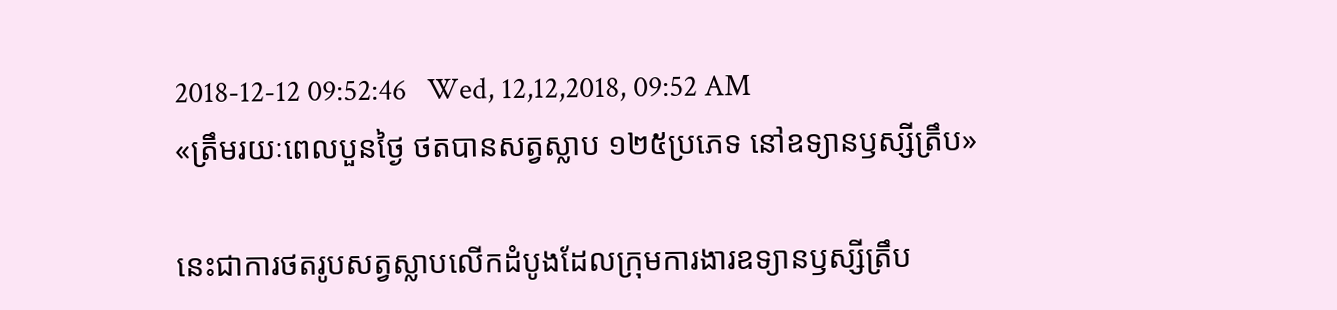2018-12-12 09:52:46   Wed, 12,12,2018, 09:52 AM
«ត្រឹមរយៈពេលបួនថ្ងៃ ថតបានសត្វស្លាប ១២៥ប្រភេទ នៅឧទ្យានឫស្សីត្រឹប»

នេះជាការថតរូបសត្វស្លាបលើកដំបូងដែលក្រុមការងារឧទ្យានឫស្សីត្រឹប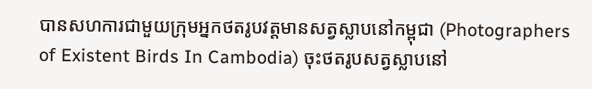បានសហការជាមួយក្រុមអ្នកថតរូបវត្តមានសត្វស្លាបនៅកម្ពុជា (Photographers of Existent Birds In Cambodia) ចុះថតរូបសត្វស្លាបនៅ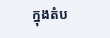ក្នុងតំប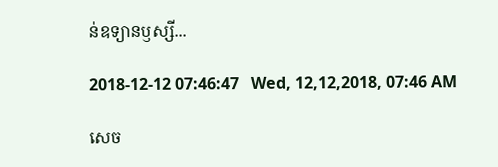ន់ឧទ្យានឫស្សី...

2018-12-12 07:46:47   Wed, 12,12,2018, 07:46 AM

សេច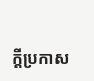ក្តីប្រកាស